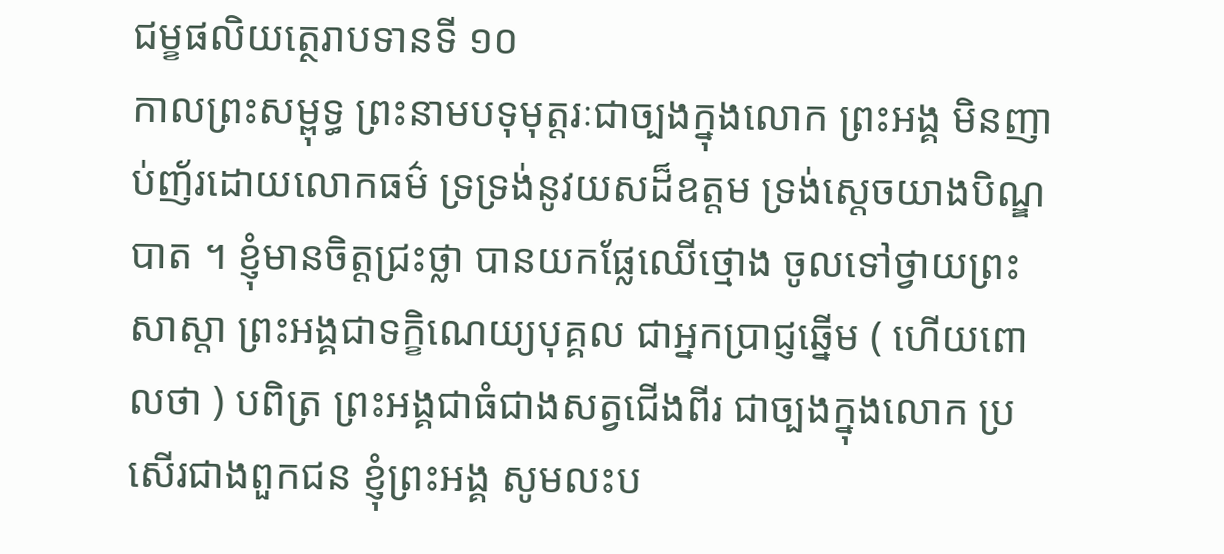ជម្ខផលិយត្ថេរាបទានទី ១០
កាលព្រះសម្ពុទ្ធ ព្រះនាមបទុមុត្តរៈជាច្បងក្នុងលោក ព្រះអង្គ មិនញាប់ញ័រដោយលោកធម៌ ទ្រទ្រង់នូវយសដ៏ឧត្តម ទ្រង់ស្តេចយាងបិណ្ឌបាត ។ ខ្ញុំមានចិត្តជ្រះថ្លា បានយកផ្លែឈើថ្មោង ចូលទៅថ្វាយព្រះសាស្តា ព្រះអង្គជាទក្ខិណេយ្យបុគ្គល ជាអ្នកប្រាជ្ញឆ្នើម ( ហើយពោលថា ) បពិត្រ ព្រះអង្គជាធំជាងសត្វជើងពីរ ជាច្បងក្នុងលោក ប្រសើរជាងពួកជន ខ្ញុំព្រះអង្គ សូមលះប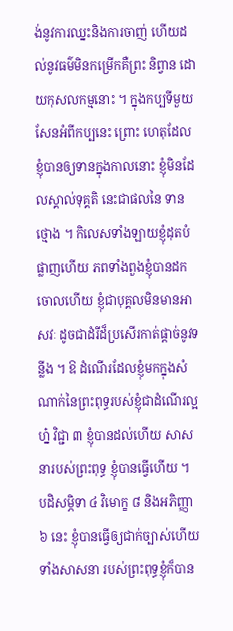ង់នូវការឈ្នះនិងការចាញ់ ហើយដល់នូវធម៌មិនកម្រើកគឺព្រះ និព្វាន ដោយកុសលកម្មនោះ ។ ក្នុងកប្បទីមួយសែនអំពីកប្បនេះ ព្រោះ ហេតុដែលខ្ញុំបានឲ្យទានក្នុងកាលនោះ ខ្ញុំមិនដែលស្គាល់ទុគ្គតិ នេះជាផលនៃ ទានថ្មោង ។ កិលេសទាំងឡាយខ្ញុំដុតបំផ្លាញហើយ ភពទាំងពួងខ្ញុំបានដក ចោលហើយ ខ្ញុំជាបុគ្គលមិនមានអាសវៈ ដូចជាដំរីដ៏ប្រសើរកាត់ផ្តាច់នូវទន្លីង ។ ឱ ដំណើរដែលខ្ញុំមកក្នុងសំណាក់នៃព្រះពុទ្ធរបស់ខ្ញុំជាដំណើរល្អហ្ន៎ វិជ្ជា ៣ ខ្ញុំបានដល់ហើយ សាសនារបស់ព្រះពុទ្ធ ខ្ញុំបានធ្វើហើយ ។ បដិសម្ភិទា ៤ វិមោក្ខ ៨ និងអភិញ្ញា ៦ នេះ ខ្ញុំបានធ្វើឲ្យជាក់ច្បាស់ហើយ ទាំងសាសនា របស់ព្រះពុទ្ធខ្ញុំក៏បាន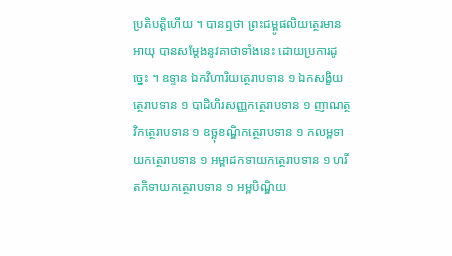ប្រតិបត្តិហើយ ។ បានឮថា ព្រះជម្ពូផលិយត្ថេរមានអាយុ បានសម្តែងនូវគាថាទាំងនេះ ដោយប្រការដូច្នេះ ។ ឧទ្ទាន ឯកវិហារិយត្ថេរាបទាន ១ ឯកសង្ខិយត្ថេរាបទាន ១ បាដិហិរសញ្ញកត្ថេរាបទាន ១ ញាណត្ថវិកត្ថេរាបទាន ១ ឧច្ឆុខណ្ឌិកត្ថេរាបទាន ១ កលម្ពទាយកត្ថេរាបទាន ១ អម្ពាដកទាយកត្ថេរាបទាន ១ ហរីតកិទាយកត្ថេរាបទាន ១ អម្ពបិណ្ឌិយ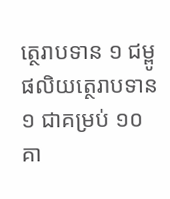ត្ថេរាបទាន ១ ជម្ពូផលិយត្ថេរាបទាន ១ ជាគម្រប់ ១០ គា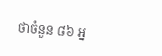ថាចំនួន ៨៦ អ្ន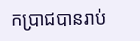កប្រាជបានរាប់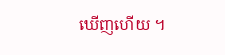ឃើញហើយ ។